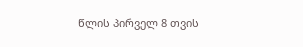წლის პირველ 8 თვის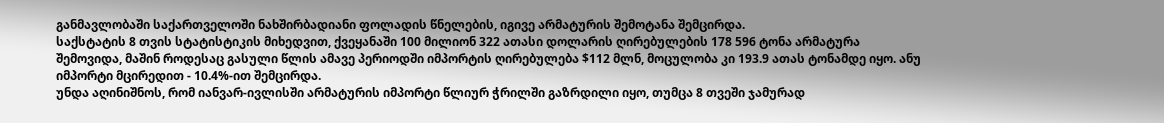განმავლობაში საქართველოში ნახშირბადიანი ფოლადის წნელების, იგივე არმატურის შემოტანა შემცირდა.
საქსტატის 8 თვის სტატისტიკის მიხედვით, ქვეყანაში 100 მილიონ 322 ათასი დოლარის ღირებულების 178 596 ტონა არმატურა შემოვიდა, მაშინ როდესაც გასული წლის ამავე პერიოდში იმპორტის ღირებულება $112 მლნ, მოცულობა კი 193.9 ათას ტონამდე იყო. ანუ იმპორტი მცირედით - 10.4%-ით შემცირდა.
უნდა აღინიშნოს, რომ იანვარ-ივლისში არმატურის იმპორტი წლიურ ჭრილში გაზრდილი იყო, თუმცა 8 თვეში ჯამურად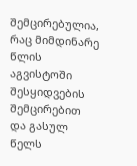შემცირებულია, რაც მიმდინარე წლის აგვისტოში შესყიდვების შემცირებით და გასულ წელს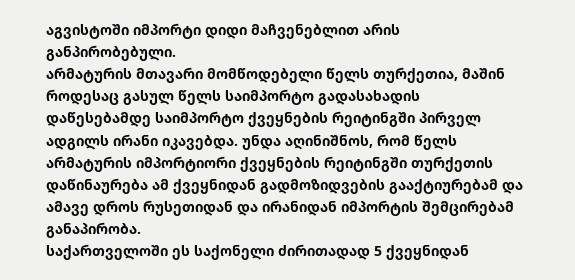აგვისტოში იმპორტი დიდი მაჩვენებლით არის განპირობებული.
არმატურის მთავარი მომწოდებელი წელს თურქეთია, მაშინ როდესაც გასულ წელს საიმპორტო გადასახადის დაწესებამდე საიმპორტო ქვეყნების რეიტინგში პირველ ადგილს ირანი იკავებდა. უნდა აღინიშნოს, რომ წელს არმატურის იმპორტიორი ქვეყნების რეიტინგში თურქეთის დაწინაურება ამ ქვეყნიდან გადმოზიდვების გააქტიურებამ და ამავე დროს რუსეთიდან და ირანიდან იმპორტის შემცირებამ განაპირობა.
საქართველოში ეს საქონელი ძირითადად 5 ქვეყნიდან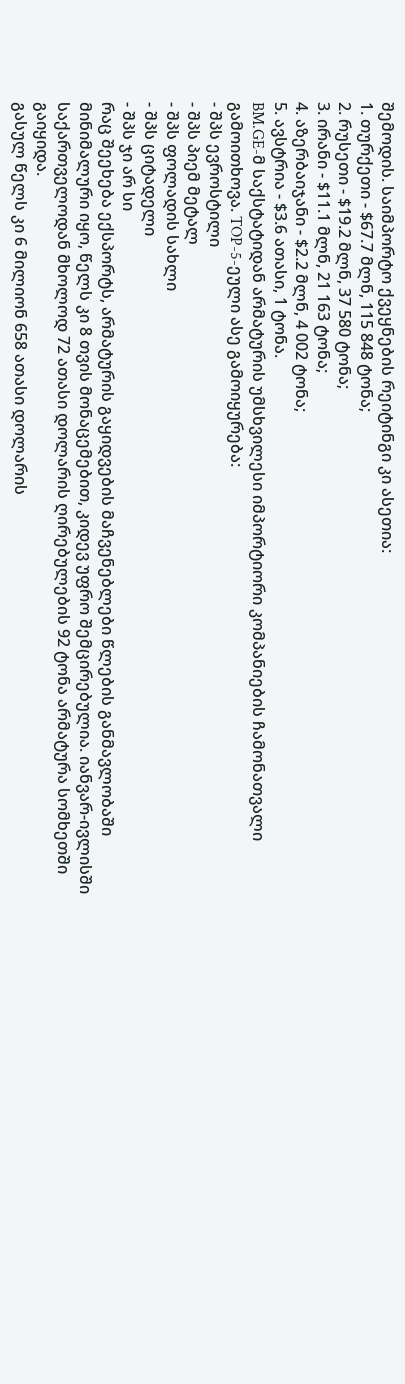შემოდის. საიმპორტო ქვეყნების რეიტინგი კი ასეთია:
1. თურქეთი - $67.7 მლნ, 115 848 ტონა;
2. რუსეთი - $19.2 მლნ, 37 580 ტონა;
3. ირანი - $11.1 მლნ, 21 163 ტონა;
4. აზერბაიჯანი - $2.2 მლნ, 4 002 ტონა;
5. ავსტრია - $3.6 ათასი, 1 ტონა.
BM.GE-მ საქსტატიდან არმატურის უმსხვილესი იმპორტიორი კომპანიების ჩამონათვალი გამოითხოვა. TOP-5-ეული ასე გამოიყურება:
- შპს ევროსტილი
- შპს პიემ მეტალ
- შპს ფოლადის სახლი
- შპს ციტადელი
- შპს ჯი არ სი
რაც შეეხება ექსპორტს, არმატურის გაყიდვების მაჩვენებლები წლების განმავლობაში მინიმალური იყო, წელს კი 8 თვის მონაცემებით, კიდევ უფრო შემცირებულია. იანვარ-ივლისში საქართველოდან მხოლოდ 72 ათასი დოლარის ღირებულების 92 ტონა არმატურა სომხეთში გაიყიდა.
გასულ წელს კი 6 მილიონ 658 ათასი დოლარის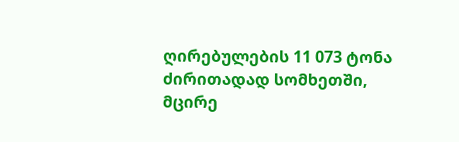ღირებულების 11 073 ტონა ძირითადად სომხეთში, მცირე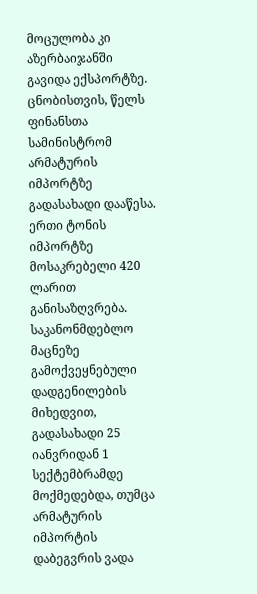მოცულობა კი აზერბაიჯანში გავიდა ექსპორტზე.
ცნობისთვის, წელს ფინანსთა სამინისტრომ არმატურის იმპორტზე გადასახადი დააწესა. ერთი ტონის იმპორტზე მოსაკრებელი 420 ლარით განისაზღვრება. საკანონმდებლო მაცნეზე გამოქვეყნებული დადგენილების მიხედვით, გადასახადი 25 იანვრიდან 1 სექტემბრამდე მოქმედებდა, თუმცა არმატურის იმპორტის დაბეგვრის ვადა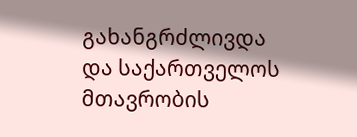გახანგრძლივდა და საქართველოს მთავრობის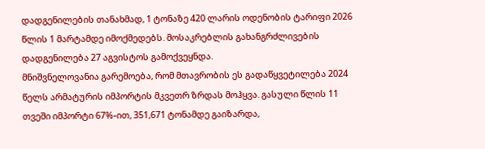დადგენილების თანახმად, 1 ტონაზე 420 ლარის ოდენობის ტარიფი 2026 წლის 1 მარტამდე იმოქმედებს. მოსაკრებლის გახანგრძლივების დადგენილება 27 აგვისტოს გამოქვეყნდა.
მნიშვნელოვანია გარემოება, რომ მთავრობის ეს გადაწყვეტილება 2024 წელს არმატურის იმპორტის მკვეთრ ზრდას მოჰყვა. გასული წლის 11 თვეში იმპორტი 67%-ით, 351,671 ტონამდე გაიზარდა,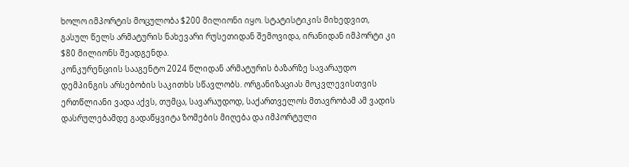ხოლო იმპორტის მოცულობა $200 მილიონი იყო. სტატისტიკის მიხედვით, გასულ წელს არმატურის ნახევარი რუსეთიდან შემოვიდა, ირანიდან იმპორტი კი $80 მილიონს შეადგენდა.
კონკურენციის სააგენტო 2024 წლიდან არმატურის ბაზარზე სავარაუდო დემპინგის არსებობის საკითხს სწავლობს. ორგანიზაციას მოკვლევისთვის ერთწლიანი ვადა აქვს, თუმცა, სავარაუდოდ, საქართველოს მთავრობამ ამ ვადის დასრულებამდე გადაწყვიტა ზომების მიღება და იმპორტული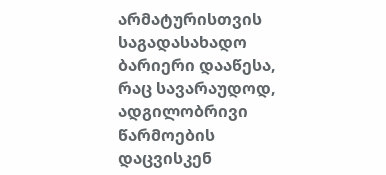არმატურისთვის საგადასახადო ბარიერი დააწესა, რაც სავარაუდოდ, ადგილობრივი წარმოების დაცვისკენ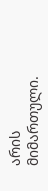არის მიმართული.